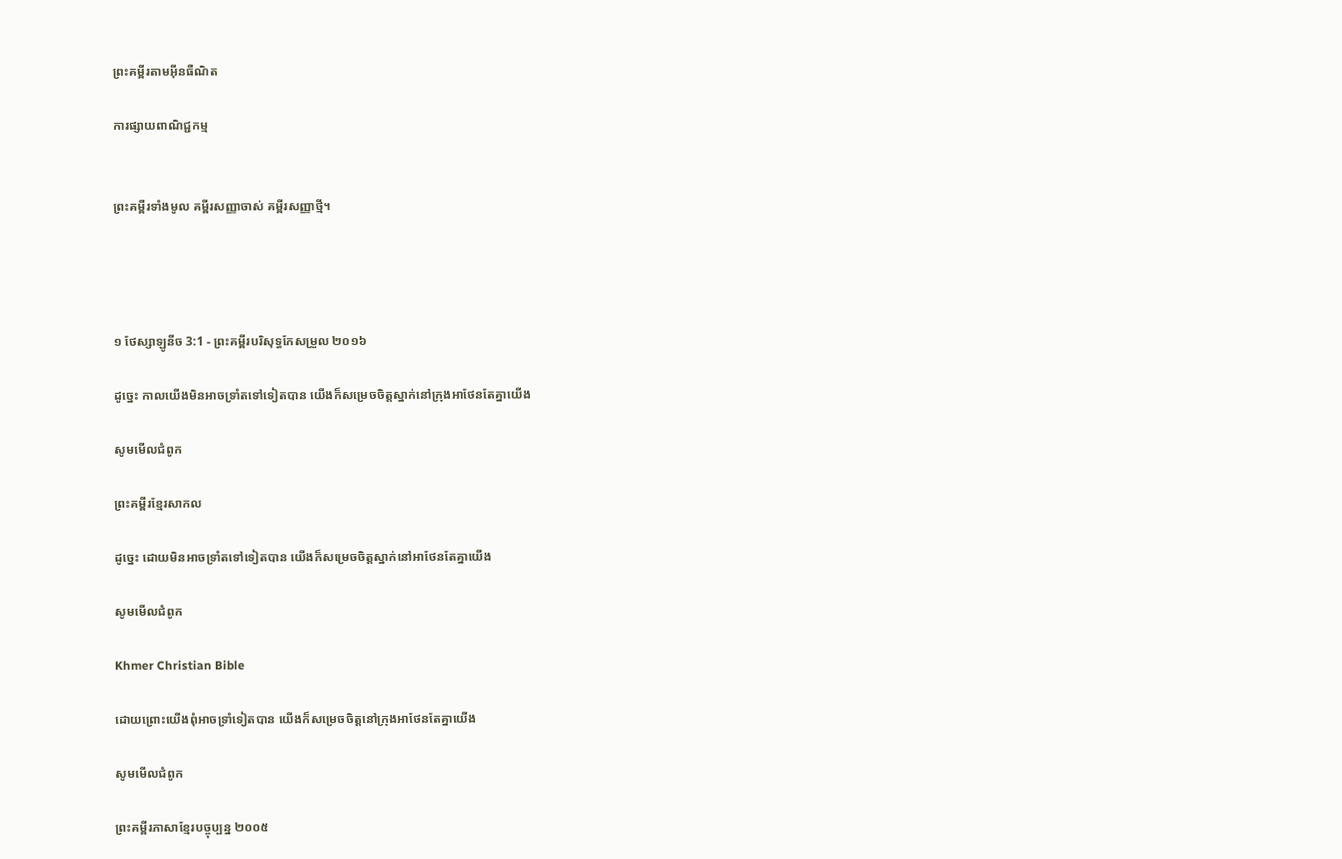ព្រះគម្ពីរតាមអ៊ីនធឺណិត

ការផ្សាយពាណិជ្ជកម្ម


ព្រះគម្ពីរទាំងមូល គម្ពីរសញ្ញាចាស់ គម្ពីរសញ្ញាថ្មី។




១ ថែស្សាឡូនីច 3:1 - ព្រះគម្ពីរបរិសុទ្ធកែសម្រួល ២០១៦

ដូច្នេះ កាលយើងមិនអាចទ្រាំតទៅទៀតបាន យើងក៏សម្រេចចិត្តស្នាក់នៅក្រុងអាថែនតែគ្នាយើង

សូមមើលជំពូក

ព្រះគម្ពីរខ្មែរសាកល

ដូច្នេះ ដោយមិនអាចទ្រាំតទៅទៀតបាន យើងក៏សម្រេចចិត្តស្នាក់នៅអាថែនតែគ្នាយើង

សូមមើលជំពូក

Khmer Christian Bible

ដោយព្រោះយើងពុំអាចទ្រាំទៀតបាន យើងក៏សម្រេចចិត្ដនៅក្រុងអាថែនតែគ្នាយើង

សូមមើលជំពូក

ព្រះគម្ពីរភាសាខ្មែរបច្ចុប្បន្ន ២០០៥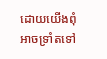ដោយយើងពុំអាចទ្រាំតទៅ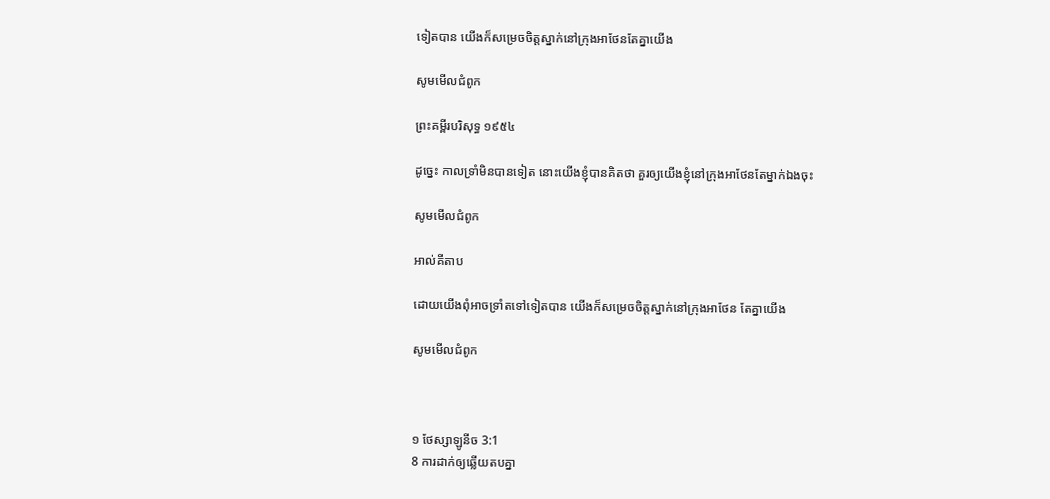ទៀតបាន យើងក៏សម្រេចចិត្តស្នាក់នៅក្រុងអាថែនតែគ្នាយើង

សូមមើលជំពូក

ព្រះគម្ពីរបរិសុទ្ធ ១៩៥៤

ដូច្នេះ កាលទ្រាំមិនបានទៀត នោះយើងខ្ញុំបានគិតថា គួរឲ្យយើងខ្ញុំនៅក្រុងអាថែនតែម្នាក់ឯងចុះ

សូមមើលជំពូក

អាល់គីតាប

ដោយយើងពុំអាចទ្រាំតទៅទៀតបាន យើងក៏សម្រេចចិត្ដស្នាក់នៅក្រុងអាថែន តែគ្នាយើង

សូមមើលជំពូក



១ ថែស្សាឡូនីច 3:1
8 ការដាក់ឲ្យឆ្លើយតបគ្នា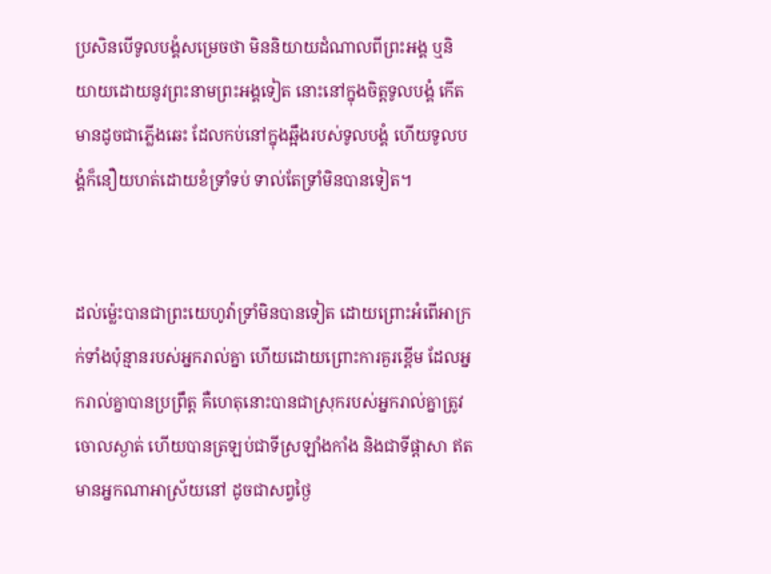ប្រសិនបើទូល‌បង្គំសម្រេចថា មិននិយាយដំណាលពីព្រះ‌អង្គ ឬនិយាយដោយនូវព្រះ‌នាមព្រះ‌អង្គទៀត នោះនៅក្នុងចិត្តទូល‌បង្គំ កើតមានដូចជាភ្លើងឆេះ ដែលកប់នៅក្នុងឆ្អឹងរបស់ទូល‌បង្គំ ហើយទូល‌បង្គំក៏នឿយហត់ដោយខំទ្រាំទប់ ទាល់តែទ្រាំមិនបានទៀត។


ដល់‌ម៉្លេះបានជាព្រះ‌យេហូវ៉ាទ្រាំមិនបានទៀត ដោយព្រោះអំពើអាក្រក់ទាំងប៉ុន្មានរបស់អ្នករាល់គ្នា ហើយដោយព្រោះការគួរខ្ពើម ដែលអ្នករាល់គ្នាបានប្រព្រឹត្ត គឺហេតុនោះបានជាស្រុករបស់អ្នករាល់គ្នាត្រូវចោលស្ងាត់ ហើយបានត្រឡប់ជាទីស្រឡាំង‌កាំង និងជាទីផ្ដាសា ឥតមានអ្នកណាអាស្រ័យនៅ ដូចជាសព្វថ្ងៃ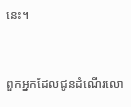នេះ។


ពួកអ្នកដែលជូនដំណើរលោ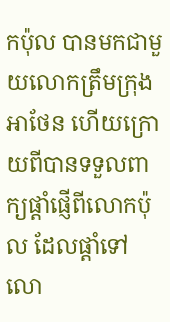កប៉ុល បានមកជាមួយលោកត្រឹមក្រុងអាថែន ហើយក្រោយពីបានទទួលពាក្យផ្ដាំផ្ញើពីលោកប៉ុល ដែលផ្តាំទៅលោ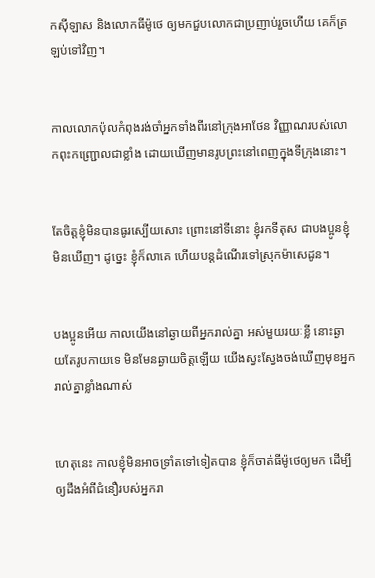កស៊ីឡាស និងលោកធីម៉ូថេ ឲ្យមកជួបលោកជាប្រញាប់រួចហើយ គេក៏ត្រឡប់ទៅវិញ។


កាលលោកប៉ុលកំពុងរង់ចាំអ្នកទាំងពីរនៅក្រុងអាថែន វិញ្ញាណរបស់លោកពុះកញ្ជ្រោលជាខ្លាំង ដោយឃើញមានរូបព្រះនៅពេញក្នុងទីក្រុងនោះ។


តែចិត្តខ្ញុំមិនបានធូរស្បើយសោះ ព្រោះនៅទីនោះ ខ្ញុំរកទី‌តុស ជាបង‌ប្អូនខ្ញុំមិនឃើញ។ ដូច្នេះ ខ្ញុំក៏លាគេ ហើយបន្តដំណើរទៅស្រុកម៉ា‌សេ‌ដូន។


បង‌ប្អូនអើយ កាលយើងនៅឆ្ងាយពីអ្នករាល់គ្នា អស់មួយរយៈខ្លី នោះឆ្ងាយតែរូបកាយទេ មិនមែនឆ្ងាយចិត្តឡើយ យើងស្វះស្វែងចង់ឃើញមុខអ្នករាល់គ្នាខ្លាំងណាស់


ហេតុនេះ កាលខ្ញុំមិនអាចទ្រាំតទៅទៀតបាន ខ្ញុំក៏ចាត់ធីម៉ូថេឲ្យមក ដើម្បីឲ្យដឹងអំពីជំនឿរបស់អ្នករា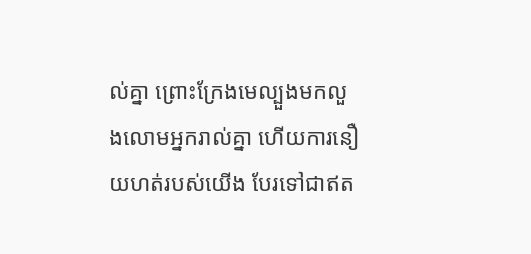ល់គ្នា ព្រោះក្រែងមេល្បួងមកលួងលោមអ្នករាល់គ្នា ហើយការនឿយហត់របស់យើង បែរទៅជាឥត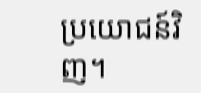ប្រយោជន៍វិញ។